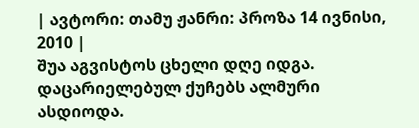| ავტორი: თამუ ჟანრი: პროზა 14 ივნისი, 2010 |
შუა აგვისტოს ცხელი დღე იდგა. დაცარიელებულ ქუჩებს ალმური ასდიოდა.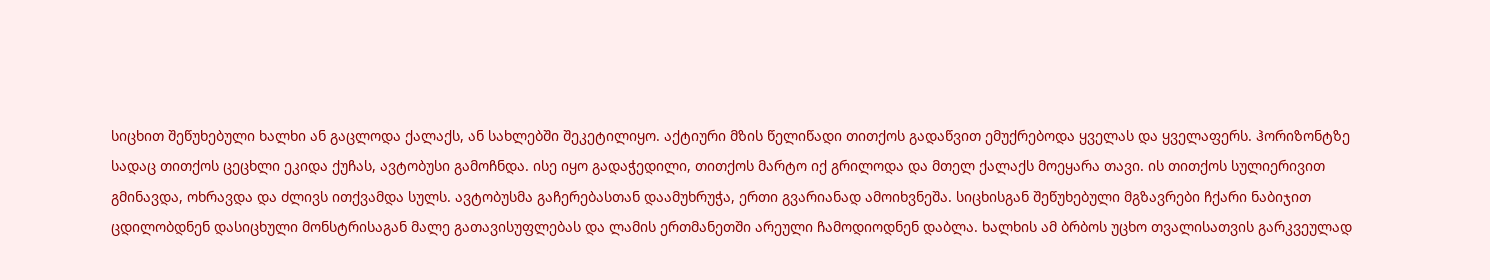სიცხით შეწუხებული ხალხი ან გაცლოდა ქალაქს, ან სახლებში შეკეტილიყო. აქტიური მზის წელიწადი თითქოს გადაწვით ემუქრებოდა ყველას და ყველაფერს. ჰორიზონტზე სადაც თითქოს ცეცხლი ეკიდა ქუჩას, ავტობუსი გამოჩნდა. ისე იყო გადაჭედილი, თითქოს მარტო იქ გრილოდა და მთელ ქალაქს მოეყარა თავი. ის თითქოს სულიერივით გმინავდა, ოხრავდა და ძლივს ითქვამდა სულს. ავტობუსმა გაჩერებასთან დაამუხრუჭა, ერთი გვარიანად ამოიხვნეშა. სიცხისგან შეწუხებული მგზავრები ჩქარი ნაბიჯით ცდილობდნენ დასიცხული მონსტრისაგან მალე გათავისუფლებას და ლამის ერთმანეთში არეული ჩამოდიოდნენ დაბლა. ხალხის ამ ბრბოს უცხო თვალისათვის გარკვეულად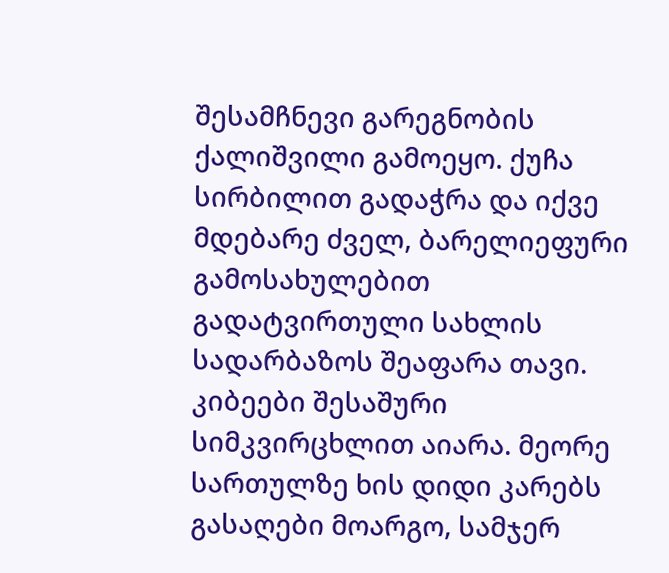შესამჩნევი გარეგნობის ქალიშვილი გამოეყო. ქუჩა სირბილით გადაჭრა და იქვე მდებარე ძველ, ბარელიეფური გამოსახულებით გადატვირთული სახლის სადარბაზოს შეაფარა თავი. კიბეები შესაშური სიმკვირცხლით აიარა. მეორე სართულზე ხის დიდი კარებს გასაღები მოარგო, სამჯერ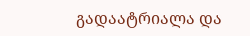გადაატრიალა და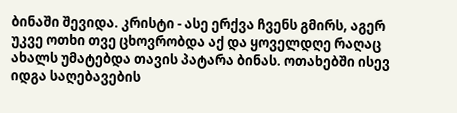ბინაში შევიდა. კრისტი - ასე ერქვა ჩვენს გმირს, აგერ უკვე ოთხი თვე ცხოვრობდა აქ და ყოველდღე რაღაც ახალს უმატებდა თავის პატარა ბინას. ოთახებში ისევ იდგა საღებავების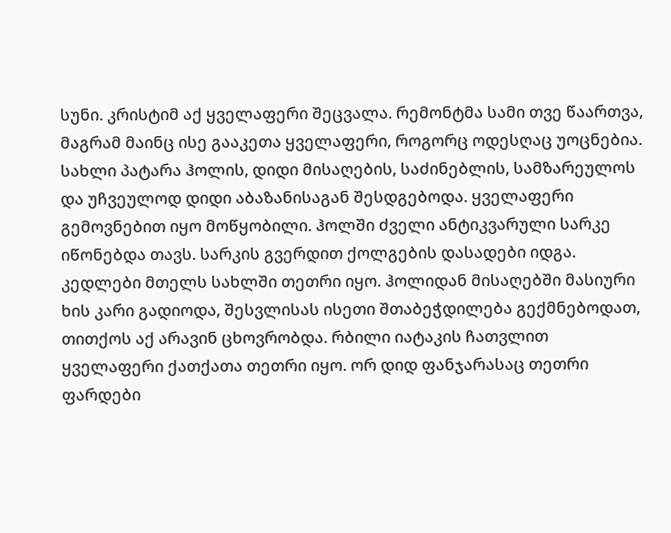სუნი. კრისტიმ აქ ყველაფერი შეცვალა. რემონტმა სამი თვე წაართვა, მაგრამ მაინც ისე გააკეთა ყველაფერი, როგორც ოდესღაც უოცნებია. სახლი პატარა ჰოლის, დიდი მისაღების, საძინებლის, სამზარეულოს და უჩვეულოდ დიდი აბაზანისაგან შესდგებოდა. ყველაფერი გემოვნებით იყო მოწყობილი. ჰოლში ძველი ანტიკვარული სარკე იწონებდა თავს. სარკის გვერდით ქოლგების დასადები იდგა. კედლები მთელს სახლში თეთრი იყო. ჰოლიდან მისაღებში მასიური ხის კარი გადიოდა, შესვლისას ისეთი შთაბეჭდილება გექმნებოდათ, თითქოს აქ არავინ ცხოვრობდა. რბილი იატაკის ჩათვლით ყველაფერი ქათქათა თეთრი იყო. ორ დიდ ფანჯარასაც თეთრი ფარდები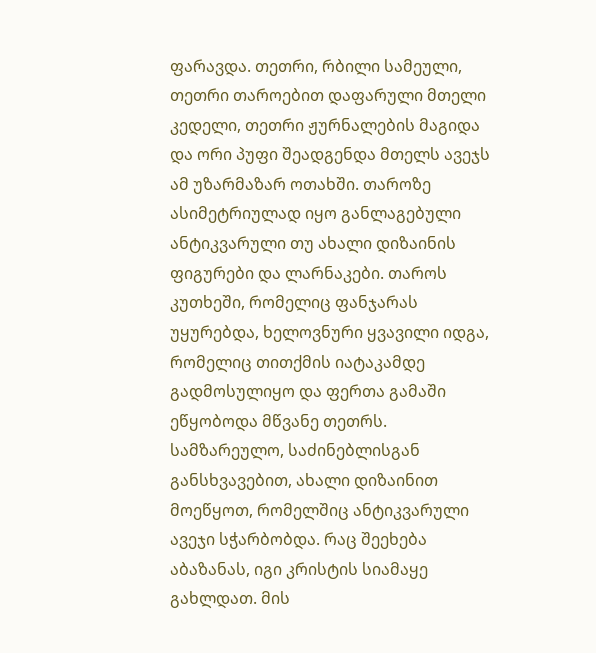ფარავდა. თეთრი, რბილი სამეული, თეთრი თაროებით დაფარული მთელი კედელი, თეთრი ჟურნალების მაგიდა და ორი პუფი შეადგენდა მთელს ავეჯს ამ უზარმაზარ ოთახში. თაროზე ასიმეტრიულად იყო განლაგებული ანტიკვარული თუ ახალი დიზაინის ფიგურები და ლარნაკები. თაროს კუთხეში, რომელიც ფანჯარას უყურებდა, ხელოვნური ყვავილი იდგა, რომელიც თითქმის იატაკამდე გადმოსულიყო და ფერთა გამაში ეწყობოდა მწვანე თეთრს. სამზარეულო, საძინებლისგან განსხვავებით, ახალი დიზაინით მოეწყოთ, რომელშიც ანტიკვარული ავეჯი სჭარბობდა. რაც შეეხება აბაზანას, იგი კრისტის სიამაყე გახლდათ. მის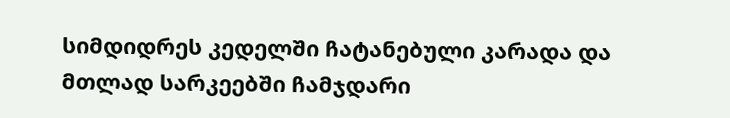სიმდიდრეს კედელში ჩატანებული კარადა და მთლად სარკეებში ჩამჯდარი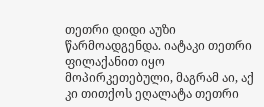თეთრი დიდი აუზი წარმოადგენდა. იატაკი თეთრი ფილაქანით იყო მოპირკეთებული, მაგრამ აი, აქ კი თითქოს ეღალატა თეთრი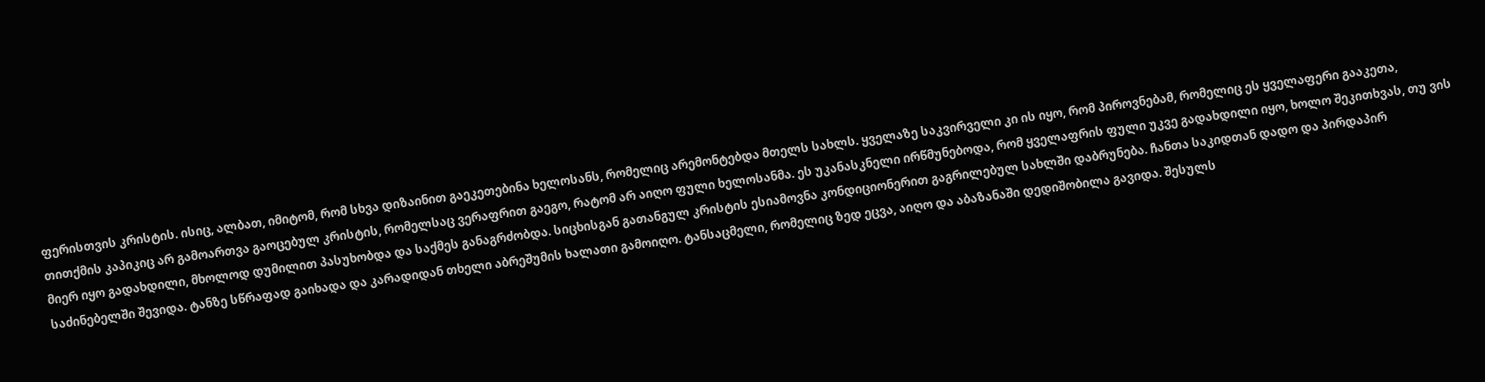ფერისთვის კრისტის. ისიც, ალბათ, იმიტომ, რომ სხვა დიზაინით გაეკეთებინა ხელოსანს, რომელიც არემონტებდა მთელს სახლს. ყველაზე საკვირველი კი ის იყო, რომ პიროვნებამ, რომელიც ეს ყველაფერი გააკეთა, თითქმის კაპიკიც არ გამოართვა გაოცებულ კრისტის, რომელსაც ვერაფრით გაეგო, რატომ არ აიღო ფული ხელოსანმა. ეს უკანასკნელი ირწმუნებოდა, რომ ყველაფრის ფული უკვე გადახდილი იყო, ხოლო შეკითხვას, თუ ვის მიერ იყო გადახდილი, მხოლოდ დუმილით პასუხობდა და საქმეს განაგრძობდა. სიცხისგან გათანგულ კრისტის ესიამოვნა კონდიციონერით გაგრილებულ სახლში დაბრუნება. ჩანთა საკიდთან დადო და პირდაპირ საძინებელში შევიდა. ტანზე სწრაფად გაიხადა და კარადიდან თხელი აბრეშუმის ხალათი გამოიღო. ტანსაცმელი, რომელიც ზედ ეცვა, აიღო და აბაზანაში დედიშობილა გავიდა. შესულს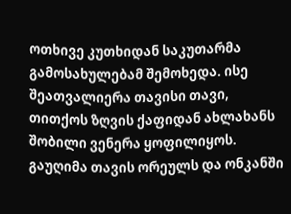ოთხივე კუთხიდან საკუთარმა გამოსახულებამ შემოხედა. ისე შეათვალიერა თავისი თავი, თითქოს ზღვის ქაფიდან ახლახანს შობილი ვენერა ყოფილიყოს. გაუღიმა თავის ორეულს და ონკანში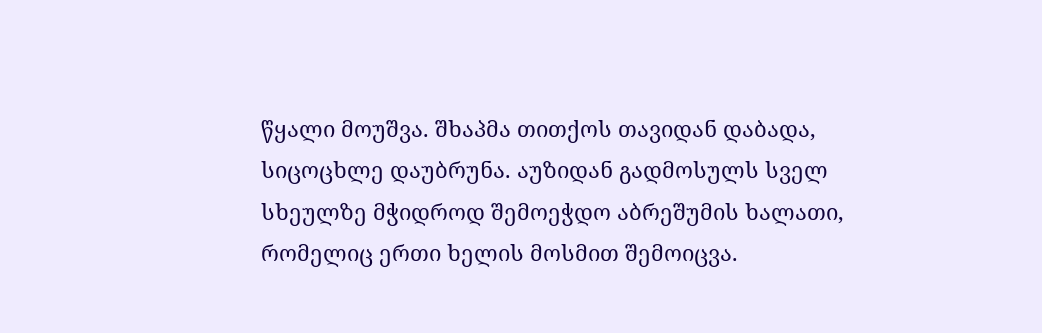წყალი მოუშვა. შხაპმა თითქოს თავიდან დაბადა, სიცოცხლე დაუბრუნა. აუზიდან გადმოსულს სველ სხეულზე მჭიდროდ შემოეჭდო აბრეშუმის ხალათი, რომელიც ერთი ხელის მოსმით შემოიცვა.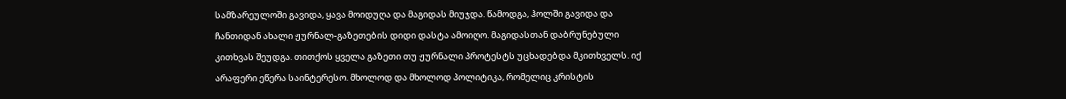სამზარეულოში გავიდა, ყავა მოიდუღა და მაგიდას მიუჯდა. წამოდგა, ჰოლში გავიდა და ჩანთიდან ახალი ჟურნალ-გაზეთების დიდი დასტა ამოიღო. მაგიდასთან დაბრუნებული კითხვას შეუდგა. თითქოს ყველა გაზეთი თუ ჟურნალი პროტესტს უცხადებდა მკითხველს. იქ არაფერი ეწერა საინტერესო. მხოლოდ და მხოლოდ პოლიტიკა, რომელიც კრისტის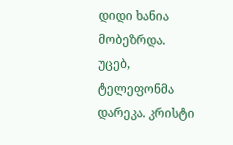დიდი ხანია მობეზრდა. უცებ, ტელეფონმა დარეკა. კრისტი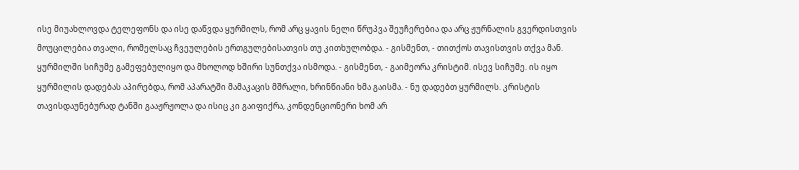ისე მიუახლოვდა ტელეფონს და ისე დაწვდა ყურმილს, რომ არც ყავის ნელი წრუპვა შეუჩერებია და არც ჟურნალის გვერდისთვის მოუცილებია თვალი, რომელსაც ჩვეულების ერთგულებისათვის თუ კითხულობდა. - გისმენთ, - თითქოს თავისთვის თქვა მან. ყურმილში სიჩუმე გამეფებულიყო და მხოლოდ ხშირი სუნთქვა ისმოდა. - გისმენთ, - გაიმეორა კრისტიმ. ისევ სიჩუმე. ის იყო ყურმილის დადებას აპირებდა, რომ აპარატში მამაკაცის მშრალი, ხრინწიანი ხმა გაისმა. - ნუ დადებთ ყურმილს. კრისტის თავისდაუნებურად ტანში გააჟრჟოლა და ისიც კი გაიფიქრა, კონდენციონერი ხომ არ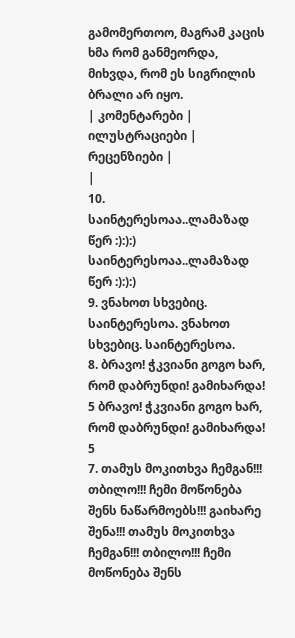გამომერთოო, მაგრამ კაცის ხმა რომ განმეორდა, მიხვდა, რომ ეს სიგრილის ბრალი არ იყო.
| კომენტარები |
ილუსტრაციები |
რეცენზიები |
|
10. საინტერესოაა..ლამაზად წერ :):):) საინტერესოაა..ლამაზად წერ :):):)
9. ვნახოთ სხვებიც. საინტერესოა. ვნახოთ სხვებიც. საინტერესოა.
8. ბრავო! ჭკვიანი გოგო ხარ, რომ დაბრუნდი! გამიხარდა! 5 ბრავო! ჭკვიანი გოგო ხარ, რომ დაბრუნდი! გამიხარდა! 5
7. თამუს მოკითხვა ჩემგან!!! თბილო!!! ჩემი მოწონება შენს ნაწარმოებს!!! გაიხარე შენა!!! თამუს მოკითხვა ჩემგან!!! თბილო!!! ჩემი მოწონება შენს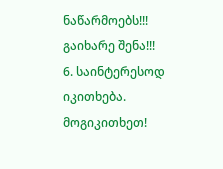ნაწარმოებს!!! გაიხარე შენა!!!
6. საინტერესოდ იკითხება. მოგიკითხეთ!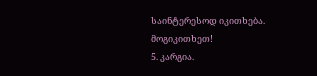საინტერესოდ იკითხება. მოგიკითხეთ!
5. კარგია.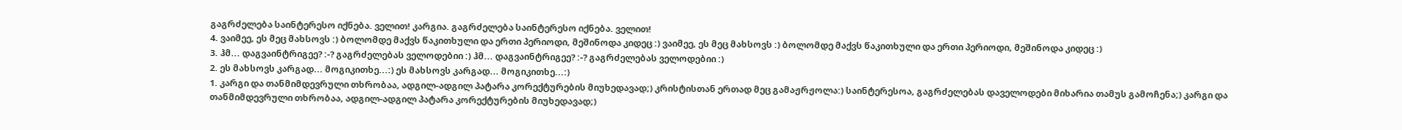გაგრძელება საინტერესო იქნება. ველით! კარგია. გაგრძელება საინტერესო იქნება. ველით!
4. ვაიმეე, ეს მეც მახსოვს :) ბოლომდე მაქვს წაკითხული და ერთი პერიოდი, მეშინოდა კიდეც :) ვაიმეე, ეს მეც მახსოვს :) ბოლომდე მაქვს წაკითხული და ერთი პერიოდი, მეშინოდა კიდეც :)
3. ჰმ... დაგვაინტრიგეე? :-? გაგრძელებას ველოდებიი :) ჰმ... დაგვაინტრიგეე? :-? გაგრძელებას ველოდებიი :)
2. ეს მახსოვს კარგად... მოგიკითხე...:) ეს მახსოვს კარგად... მოგიკითხე...:)
1. კარგი და თანმიმდევრული თხრობაა, ადგილ-ადგილ პატარა კორექტურების მიუხედავად;) კრისტისთან ერთად მეც გამაჟრჟოლა:) საინტერესოა, გაგრძელებას დაველოდები მიხარია თამუს გამოჩენა;) კარგი და თანმიმდევრული თხრობაა, ადგილ-ადგილ პატარა კორექტურების მიუხედავად;)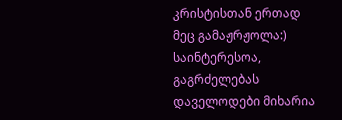კრისტისთან ერთად მეც გამაჟრჟოლა:) საინტერესოა, გაგრძელებას დაველოდები მიხარია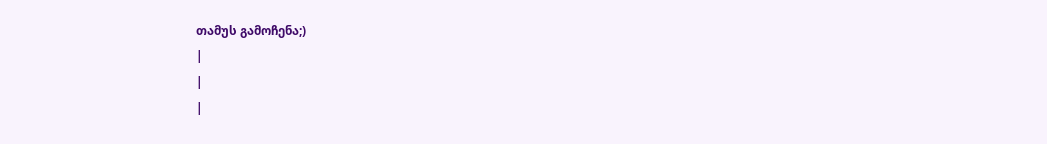თამუს გამოჩენა;)
|
|
|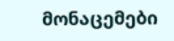მონაცემები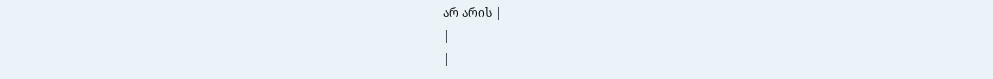არ არის |
|
|